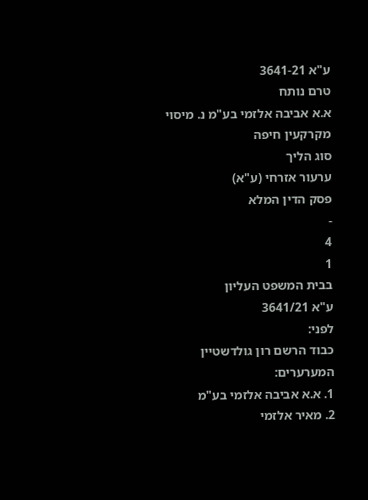ע"א 3641-21
טרם נותח
א.א אביבה אלזמי בע"מ נ. מיסוי מקרקעין חיפה
סוג הליך
ערעור אזרחי (ע"א)
פסק הדין המלא
-
4
1
בבית המשפט העליון
ע"א 3641/21
לפני:
כבוד הרשם רון גולדשטיין
המערערים:
1. א.א אביבה אלזמי בע"מ
2. מאיר אלזמי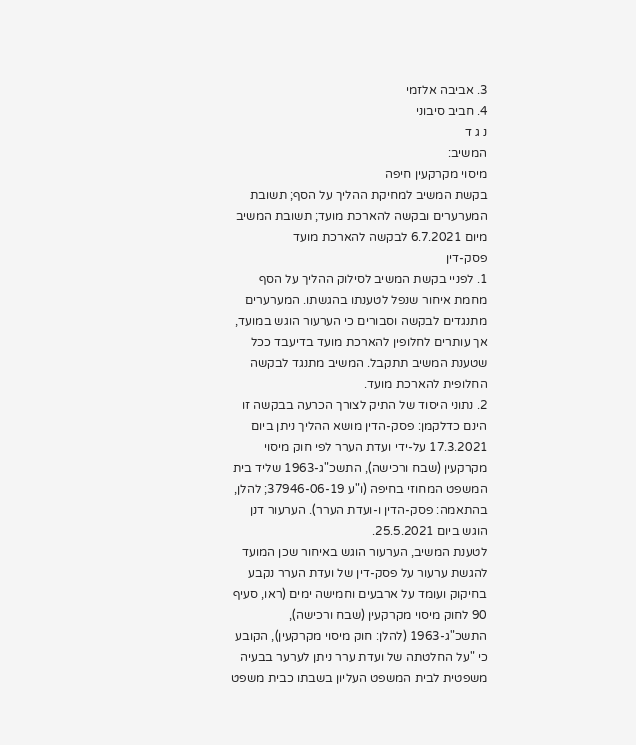3. אביבה אלזמי
4. חביב סיבוני
נ ג ד
המשיב:
מיסוי מקרקעין חיפה
בקשת המשיב למחיקת ההליך על הסף; תשובת המערערים ובקשה להארכת מועד; תשובת המשיב מיום 6.7.2021 לבקשה להארכת מועד
פסק-דין
1. לפניי בקשת המשיב לסילוק ההליך על הסף מחמת איחור שנפל לטענתו בהגשתו. המערערים מתנגדים לבקשה וסבורים כי הערעור הוגש במועד, אך עותרים לחלופין להארכת מועד בדיעבד ככל שטענת המשיב תתקבל. המשיב מתנגד לבקשה החלופית להארכת מועד.
2. נתוני היסוד של התיק לצורך הכרעה בבקשה זו הינם כדלקמן: פסק-הדין מושא ההליך ניתן ביום 17.3.2021 על-ידי ועדת הערר לפי חוק מיסוי מקרקעין (שבח ורכישה), התשכ"ג-1963 שליד בית המשפט המחוזי בחיפה (ו"ע 37946-06-19; להלן, בהתאמה: פסק-הדין ו-ועדת הערר). הערעור דנן הוגש ביום 25.5.2021.
לטענת המשיב, הערעור הוגש באיחור שכן המועד להגשת ערעור על פסק-דין של ועדת הערר נקבע בחיקוק ועומד על ארבעים וחמישה ימים (ראו, סעיף 90 לחוק מיסוי מקרקעין (שבח ורכישה), התשכ"ג-1963 (להלן: חוק מיסוי מקרקעין), הקובע כי "על החלטתה של ועדת ערר ניתן לערער בבעיה משפטית לבית המשפט העליון בשבתו כבית משפט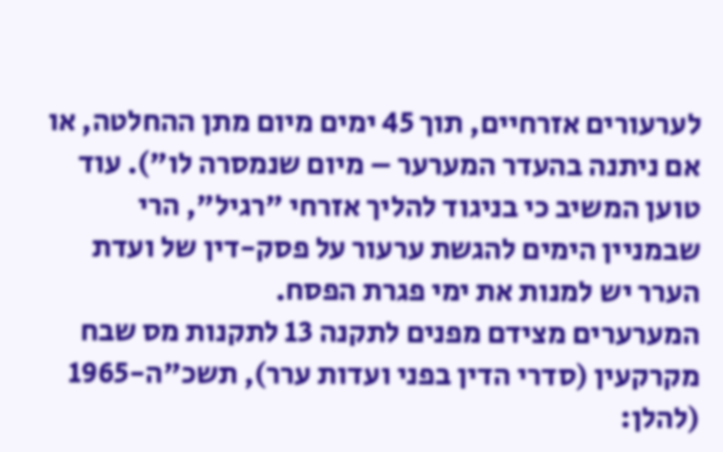לערעורים אזרחיים, תוך 45 ימים מיום מתן ההחלטה, או אם ניתנה בהעדר המערער – מיום שנמסרה לו"). עוד טוען המשיב כי בניגוד להליך אזרחי "רגיל", הרי שבמניין הימים להגשת ערעור על פסק-דין של ועדת הערר יש למנות את ימי פגרת הפסח.
המערערים מצידם מפנים לתקנה 13 לתקנות מס שבח מקרקעין (סדרי הדין בפני ועדות ערר), תשכ"ה-1965 (להלן: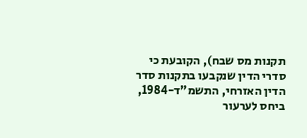תקנות מס שבח), הקובעת כי סדרי הדין שנקבעו בתקנות סדר הדין האזרחי, התשמ"ד-1984, ביחס לערעור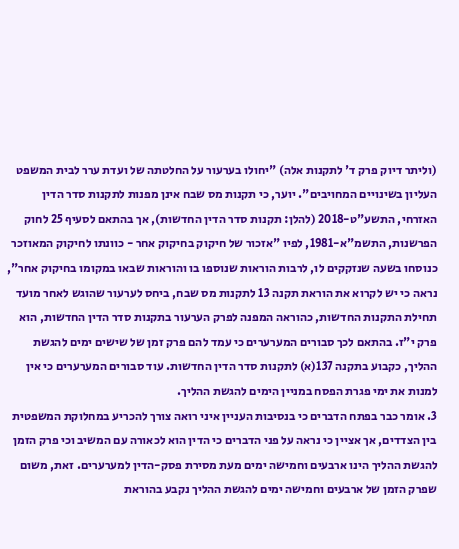(וליתר דיוק פרק ד' לתקנות אלה) "יחולו בערעור על החלטתה של ועדת ערר לבית המשפט העליון בשינויים המחויבים". יוער, כי תקנות מס שבח אינן מפנות לתקנות סדר הדין האזרחי, התשע"ט-2018 (להלן: תקנות סדר הדין החדשות), אך בהתאם לסעיף 25 לחוק הפרשנות, התשמ"א-1981, לפיו "אזכור של חיקוק בחיקוק אחר - כוונתו לחיקוק המאוזכר כנוסחו בשעה שנזקקים לו, לרבות הוראות שנוספו בו והוראות שבאו במקומו בחיקוק אחר", נראה כי יש לקרוא את הוראת תקנה 13 לתקנות מס שבח, ביחס לערעור שהוגש לאחר מועד תחילת התקנות החדשות, כהוראה המפנה לפרק הערעור בתקנות סדר הדין החדשות, הוא פרק י"ז. בהתאם לכך סבורים המערערים כי עמד להם פרק זמן של שישים ימים להגשת ההליך, כקבוע בתקנה 137(א) לתקנות סדר הדין החדשות. עוד סבורים המערערים כי אין למנות את ימי פגרת הפסח במניין הימים להגשת ההליך.
3. אומר כבר בפתח הדברים כי בנסיבות העניין איני רואה צורך להכריע במחלוקת המשפטית בין הצדדים, אך אציין כי נראה על פני הדברים כי הדין הוא לכאורה עם המשיב וכי פרק הזמן להגשת ההליך הינו ארבעים וחמישה ימים מעת מסירת פסק-הדין למערערים. זאת, משום שפרק הזמן של ארבעים וחמישה ימים להגשת ההליך נקבע בהוראת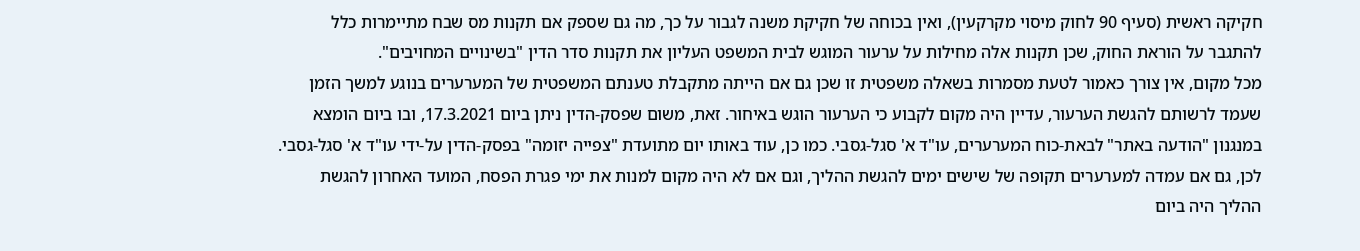חקיקה ראשית (סעיף 90 לחוק מיסוי מקרקעין), ואין בכוחה של חקיקת משנה לגבור על כך, מה גם שספק אם תקנות מס שבח מתיימרות כלל להתגבר על הוראת החוק, שכן תקנות אלה מחילות על ערעור המוגש לבית המשפט העליון את תקנות סדר הדין "בשינויים המחויבים".
מכל מקום, אין צורך כאמור לטעת מסמרות בשאלה משפטית זו שכן גם אם הייתה מתקבלת טענתם המשפטית של המערערים בנוגע למשך הזמן שעמד לרשותם להגשת הערעור, עדיין היה מקום לקבוע כי הערעור הוגש באיחור. זאת, משום שפסק-הדין ניתן ביום 17.3.2021, ובו ביום הומצא במנגנון "הודעה באתר" לבאת-כוח המערערים, עו"ד א' סגל-גסבי. כמו כן, עוד באותו יום מתועדת "צפייה יזומה" בפסק-הדין על-ידי עו"ד א' סגל-גסבי. לכן, גם אם עמדה למערערים תקופה של שישים ימים להגשת ההליך, וגם אם לא היה מקום למנות את ימי פגרת הפסח, המועד האחרון להגשת ההליך היה ביום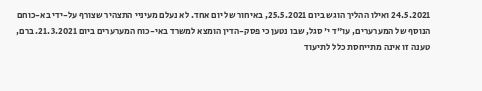24.5.2021 ואילו ההליך הוגש ביום 25.5.2021, באיחור של יום אחד. לא נעלם מעיניי התצהיר שצורף על-ידי בא-כוחם הנוסף של המערערים, עו"ד י' סגל, שבו נטען כי פסק-הדין הומצא למשרד באי-כוח המערערים ביום 21.3.2021. ברם, טענה זו אינה מתייחסת כלל לתיעוד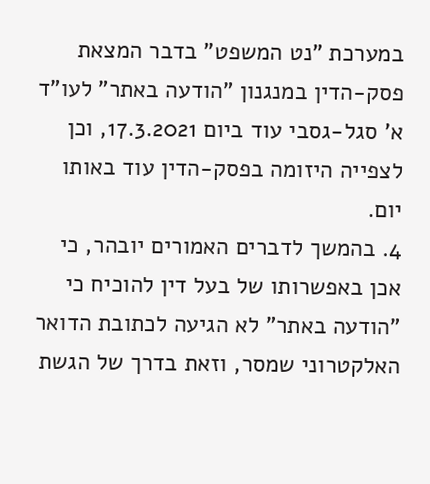במערכת "נט המשפט" בדבר המצאת פסק-הדין במנגנון "הודעה באתר" לעו"ד א' סגל-גסבי עוד ביום 17.3.2021, וכן לצפייה היזומה בפסק-הדין עוד באותו יום.
4. בהמשך לדברים האמורים יובהר, כי אכן באפשרותו של בעל דין להוכיח כי "הודעה באתר" לא הגיעה לכתובת הדואר האלקטרוני שמסר, וזאת בדרך של הגשת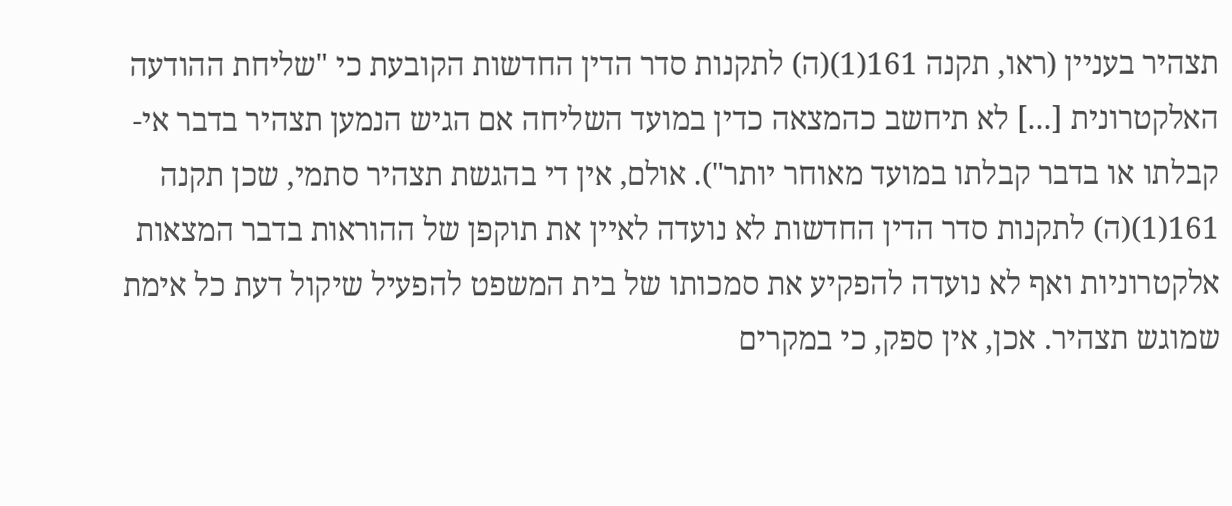תצהיר בעניין (ראו, תקנה 161(1)(ה) לתקנות סדר הדין החדשות הקובעת כי "שליחת ההודעה האלקטרונית [...] לא תיחשב כהמצאה כדין במועד השליחה אם הגיש הנמען תצהיר בדבר אי-קבלתו או בדבר קבלתו במועד מאוחר יותר"). אולם, אין די בהגשת תצהיר סתמי, שכן תקנה 161(1)(ה) לתקנות סדר הדין החדשות לא נועדה לאיין את תוקפן של ההוראות בדבר המצאות אלקטרוניות ואף לא נועדה להפקיע את סמכותו של בית המשפט להפעיל שיקול דעת כל אימת שמוגש תצהיר. אכן, אין ספק, כי במקרים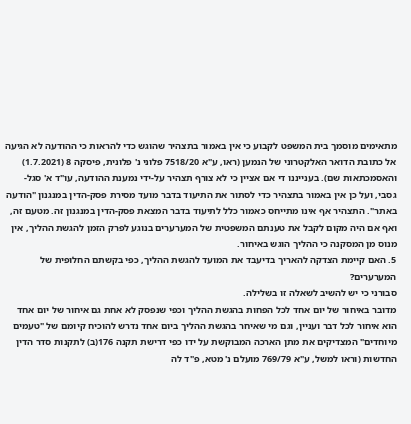מתאימים מוסמך בית המשפט לקבוע כי אין באמור בתצהיר שהוגש כדי להראות כי ההודעה לא הגיעה אל כתובת הדואר האלקטרוני של הנמען (ראו, ע"א 7518/20 פלוני נ' פלונית, פיסקה 8 (1.7.2021) והאסמכתאות שם). בענייננו די אם אציין כי לא צורף תצהיר על-ידי נמענת ההודעה, עו"ד א' סגל-גסבי, ועל כן אין באמור בתצהיר כדי לסתור את התיעוד בדבר מועד מסירת פסק-הדין במנגנון "הודעה באתר". התצהיר אף אינו מתייחס כאמור כלל לתיעוד בדבר המצאת פסק-הדין במנגנון זה. מטעם זה, ואף אם היה מקום לקבל את טענתם המשפטית של המערערים בנוגע לפרק הזמן להגשת ההליך, אין מנוס מן המסקנה כי ההליך הוגש באיחור.
5. האם קיימת הצדקה להאריך בדיעבד את המועד להגשת ההליך, כפי בקשתם החלופית של המערערים?
סבורני כי יש להשיב לשאלה זו בשלילה.
מדובר באיחור של יום אחד לכל הפחות בהגשת ההליך וכפי שנפסק לא אחת גם איחור של יום אחד הוא איחור לכל דבר ועניין, וגם מי שאיחר בהגשת ההליך ביום אחד נדרש להוכיח קיומם של "טעמים מיוחדים" המצדיקים את מתן הארכה המבוקשת על ידו כפי דרישת תקנה 176(ב) לתקנות סדר הדין החדשות (וראו למשל, ע"א 769/79 מועלם נ' מטא, פ"ד לה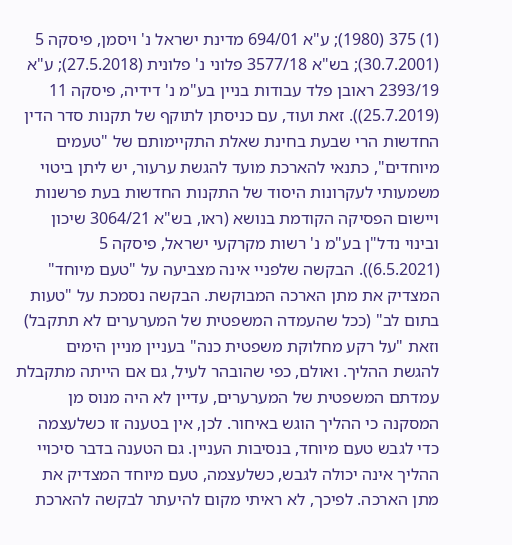(1) 375 (1980); ע"א 694/01 מדינת ישראל נ' ויסמן, פיסקה 5 (30.7.2001); בש"א 3577/18 פלוני נ' פלונית (27.5.2018); ע"א 2393/19 ראובן פלד עבודות בניין בע"מ נ' דידיה, פיסקה 11 (25.7.2019)). זאת ועוד, עם כניסתן לתוקף של תקנות סדר הדין החדשות הרי שבעת בחינת שאלת התקיימותם של "טעמים מיוחדים", כתנאי להארכת מועד להגשת ערעור, יש ליתן ביטוי משמעותי לעקרונות היסוד של התקנות החדשות בעת פרשנות ויישום הפסיקה הקודמת בנושא (ראו, בש"א 3064/21 שיכון ובינוי נדל"ן בע"מ נ' רשות מקרקעי ישראל, פיסקה 5 (6.5.2021)). הבקשה שלפניי אינה מצביעה על "טעם מיוחד" המצדיק את מתן הארכה המבוקשת. הבקשה נסמכת על "טעות בתום לב" (ככל שהעמדה המשפטית של המערערים לא תתקבל) וזאת "על רקע מחלוקת משפטית כנה" בעניין מניין הימים להגשת ההליך. ואולם, כפי שהובהר לעיל, גם אם הייתה מתקבלת עמדתם המשפטית של המערערים, עדיין לא היה מנוס מן המסקנה כי ההליך הוגש באיחור. לכן, אין בטענה זו כשלעצמה כדי לגבש טעם מיוחד, בנסיבות העניין. גם הטענה בדבר סיכויי ההליך אינה יכולה לגבש, כשלעצמה, טעם מיוחד המצדיק את מתן הארכה. לפיכך, לא ראיתי מקום להיעתר לבקשה להארכת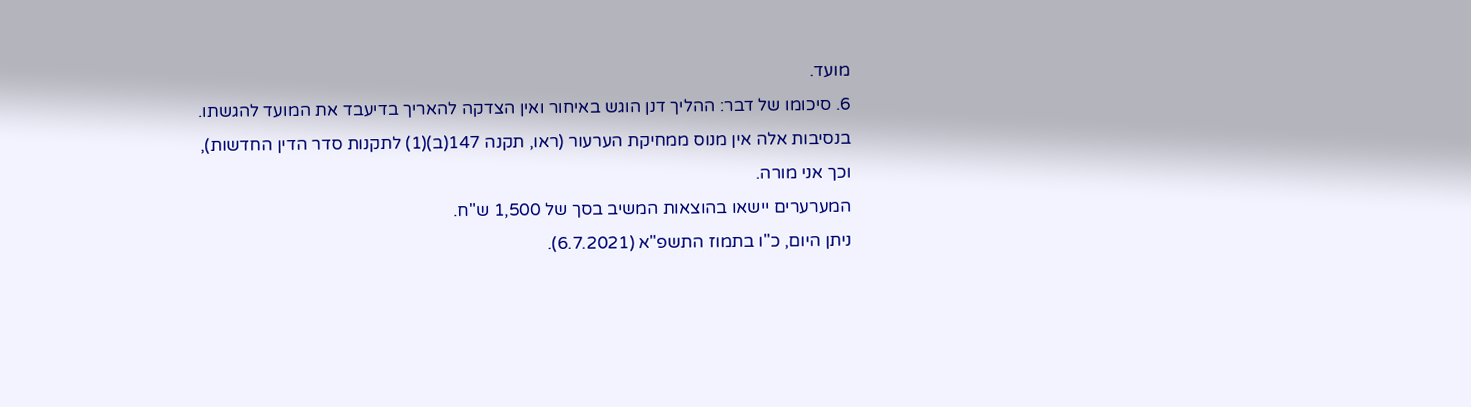מועד.
6. סיכומו של דבר: ההליך דנן הוגש באיחור ואין הצדקה להאריך בדיעבד את המועד להגשתו.
בנסיבות אלה אין מנוס ממחיקת הערעור (ראו, תקנה 147(ב)(1) לתקנות סדר הדין החדשות), וכך אני מורה.
המערערים יישאו בהוצאות המשיב בסך של 1,500 ש"ח.
ניתן היום, כ"ו בתמוז התשפ"א (6.7.2021).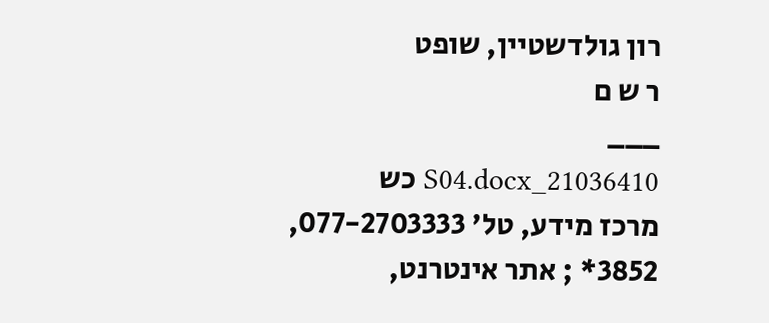רון גולדשטיין, שופט
ר ש ם
___
21036410_S04.docx כש
מרכז מידע, טל' 077-2703333, 3852* ; אתר אינטרנט,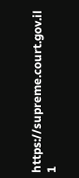https://supreme.court.gov.il
1